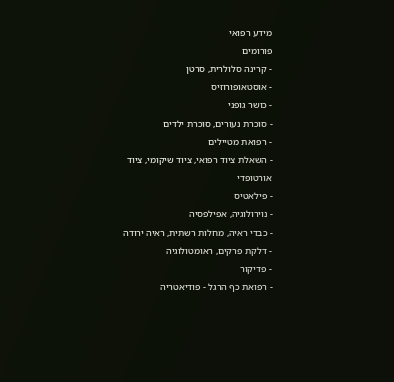מידע רפואי
פורומים
- קרינה סלולרית, סרטן
- אוסטאופורוזיס
- כושר גופני
- סוכרת נעורים, סוכרת ילדים
- רפואת מטיילים
- השאלת ציוד רפואי, ציוד שיקומי, ציוד אורטופדי
- פילאטיס
- נוירולוגיה, אפילפסיה
- כבדי ראיה, מחלות רשתית, ראיה ירודה
- דלקת פרקים, ראומטולוגיה
- פדיקור
- רפואת כף הרגל - פודיאטריה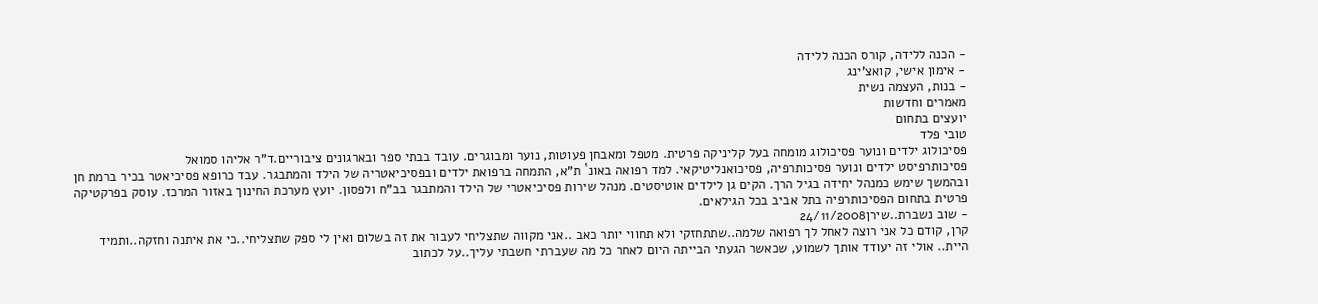- הכנה ללידה, קורס הכנה ללידה
- אימון אישי, קואצ'ינג
- בנות, העצמה נשית
מאמרים וחדשות
יועצים בתחום
טובי פלד
פסיכולוג ילדים ונוער פסיכולוג מומחה בעל קליניקה פרטית. מטפל ומאבחן פעוטות, נוער ומבוגרים. עובד בבתי ספר ובארגונים ציבוריים.ד"ר אליהו סמואל
פסיכותרפיסט ילדים ונוער פסיכותרפיה, פסיכואנליטיקאי. למד רפואה באונ` ת"א, התמחה ברפואת ילדים ובפסיכיאטריה של הילד והמתבגר. עבד כרופא פסיכיאטר בכיר ברמת חן ובהמשך שימש כמנהל יחידה בגיל הרך. הקים גן לילדים אוטיסטים. מנהל שירות פסיכיאטרי של הילד והמתבגר בב"ח ולפסון. יועץ מערכת החינוך באזור המרכז. עוסק בפרקטיקה פרטית בתחום הפסיכותרפיה בתל אביב בכל הגילאים.
- שוב נשברת..שירן24/11/2008
קרן, קודם כל אני רוצה לאחל לך רפואה שלמה..שתתחזקי ולא תחווי יותר כאב ..אני מקווה שתצליחי לעבור את זה בשלום ואין לי ספק שתצליחי..כי את איתנה וחזקה..ותמיד היית.. אולי זה יעודד אותך לשמוע, שכאשר הגעתי הבייתה היום לאחר כל מה שעברתי חשבתי עליך..על לכתוב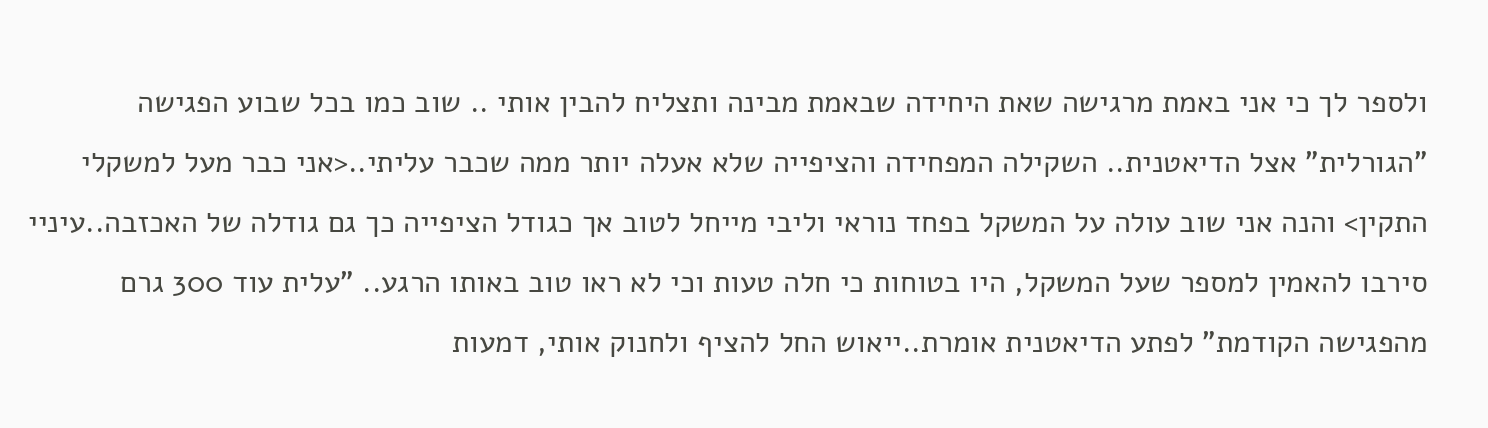ולספר לך כי אני באמת מרגישה שאת היחידה שבאמת מבינה ותצליח להבין אותי .. שוב כמו בכל שבוע הפגישה "הגורלית" אצל הדיאטנית.. השקילה המפחידה והציפייה שלא אעלה יותר ממה שכבר עליתי..<אני כבר מעל למשקלי התקין> והנה אני שוב עולה על המשקל בפחד נוראי וליבי מייחל לטוב אך כגודל הציפייה כך גם גודלה של האכזבה..עיניי סירבו להאמין למספר שעל המשקל, היו בטוחות כי חלה טעות וכי לא ראו טוב באותו הרגע.. "עלית עוד 300 גרם מהפגישה הקודמת" לפתע הדיאטנית אומרת..ייאוש החל להציף ולחנוק אותי, דמעות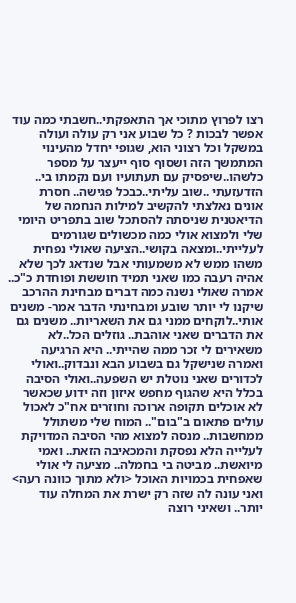רצו לפרוץ מתוכי אך התאפקתי..חשבתי כמה עוד אפשר לבכות ? כל שבוע אני רק עולה ועולה במשקל וכל רצוני הוא, שגופי יחדל מהעינוי המתמשך הזה ושסוף סוף ייעצר על מספר כלשהו..שיפסיק עם תעתועיו ועם נקמתו בי.. הזדעזעתי ..שוב עליתי..כבכל פגישה.. חסרת אונים נאלצתי להקשיב למילות הנחמה של הדיאטנית שניסתה להסתכל שוב בתפריט היומי שלי ולמצוא אולי כמה מכשולים שגורמים לעלייתי..ומצאה בקושי..הציעה שאולי נפחית משהו ממש לא משמעותי אבל שנדאג לכך שלא אהיה רעבה כמו שאני תמיד חוששת ופוחדת כ"כ.. אמרה שאולי נשנה כמה דברים מבחינת ההרכב שיקנו לי יותר שובע ומבחינתי הדבר אמר- משנים אותי..לוקחים ממני גם את השאריות.. משנים גם את הדברים שאני אוהבת.. גוזלים הכל..לא משאירים לי זכר ממה שהייתי.. היא הרגיעה ואמרה שנישקל גם בשבוע הבא ונבדוק..ואולי לכדורים שאני נוטלת יש השפעה..ואולי הסיבה בכלל היא שהגוף מחפש איזון וזה ידוע שכאשר לא אוכלים תקופה ארוכה וחוזרים אח"כ לאכול עולים פתאום ב"בום".. המוח שלי משתולל ממחשבות.. מנסה למצוא מהי הסיבה המדויקת לעלייה הלא נפסקת והמכאיבה הזאת.. ואמי מיואשת.. מביטה בי בחמלה.. מציעה לי אולי שאפחית בכמויות האוכל <ולא מתוך כוונה רעה> ואני עונה לה שזה רק ישרת את המחלה עוד יותר.. ושאיני רוצה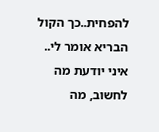להפחית..כך הקול הבריא אומר לי.. איני יודעת מה לחשוב, מה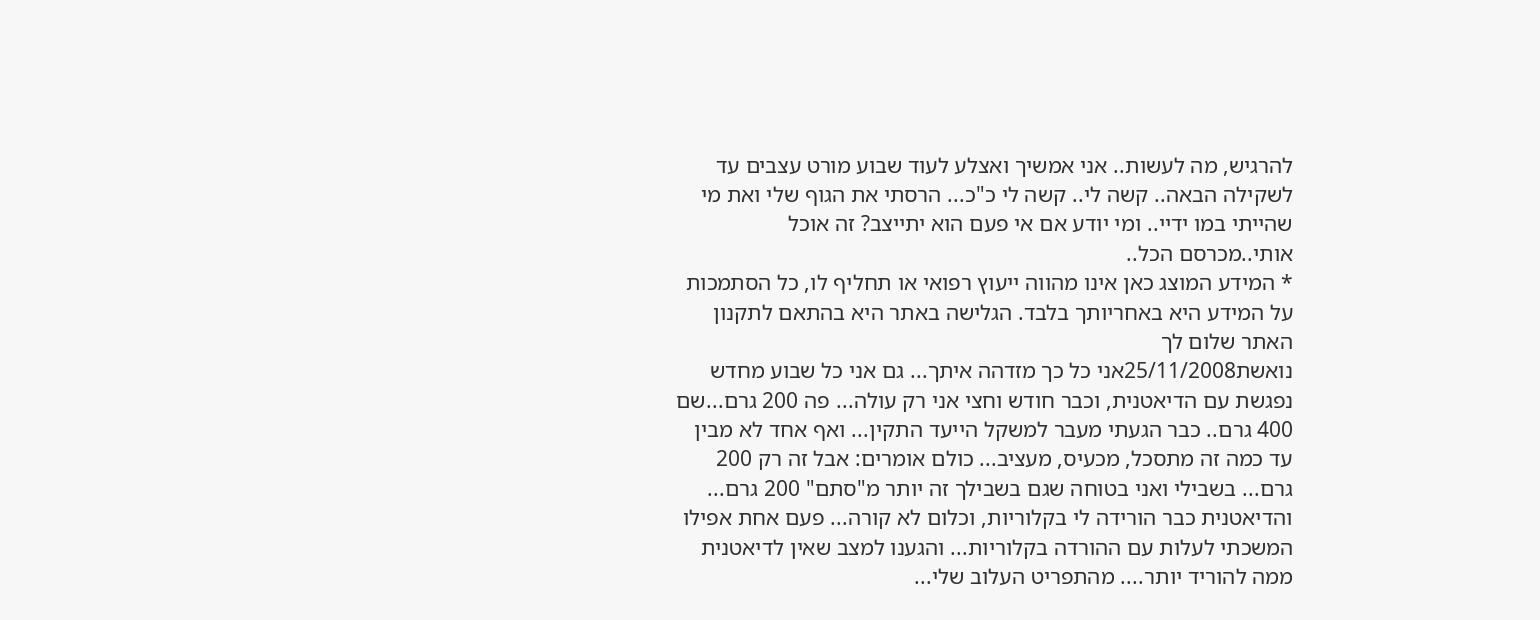להרגיש, מה לעשות.. אני אמשיך ואצלע לעוד שבוע מורט עצבים עד לשקילה הבאה.. קשה לי.. קשה לי כ"כ... הרסתי את הגוף שלי ואת מי שהייתי במו ידיי.. ומי יודע אם אי פעם הוא יתייצב? זה אוכל אותי..מכרסם הכל..
* המידע המוצג כאן אינו מהווה ייעוץ רפואי או תחליף לו, כל הסתמכות על המידע היא באחריותך בלבד. הגלישה באתר היא בהתאם לתקנון האתר שלום לך
נואשת25/11/2008אני כל כך מזדהה איתך... גם אני כל שבוע מחדש נפגשת עם הדיאטנית, וכבר חודש וחצי אני רק עולה... פה 200 גרם...שם 400 גרם.. כבר הגעתי מעבר למשקל הייעד התקין... ואף אחד לא מבין עד כמה זה מתסכל, מכעיס, מעציב... כולם אומרים: אבל זה רק 200 גרם... בשבילי ואני בטוחה שגם בשבילך זה יותר מ"סתם" 200 גרם... והדיאטנית כבר הורידה לי בקלוריות, וכלום לא קורה... פעם אחת אפילו המשכתי לעלות עם ההורדה בקלוריות... והגענו למצב שאין לדיאטנית ממה להוריד יותר.... מהתפריט העלוב שלי...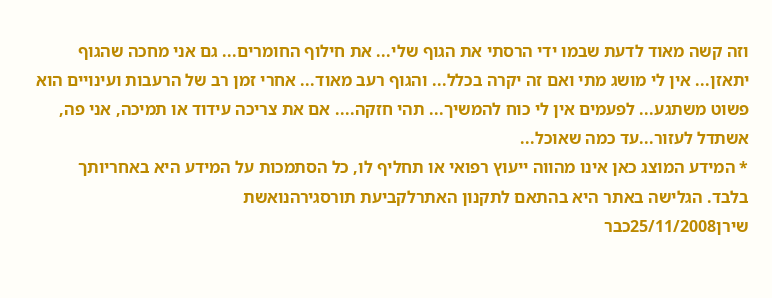וזה קשה מאוד לדעת שבמו ידי הרסתי את הגוף שלי... את חילוף החומרים... גם אני מחכה שהגוף יתאזן... אין לי מושג מתי ואם זה יקרה בכלל... והגוף רעב מאוד... אחרי זמן רב של הרעבות ועינויים הוא פשוט משתגע... לפעמים אין לי כוח להמשיך... תהי חזקה.... אם את צריכה עידוד או תמיכה, אני פה, אשתדל לעזור...עד כמה שאוכל...
* המידע המוצג כאן אינו מהווה ייעוץ רפואי או תחליף לו, כל הסתמכות על המידע היא באחריותך בלבד. הגלישה באתר היא בהתאם לתקנון האתרלקביעת תורסגירהנואשת
שירן25/11/2008כבר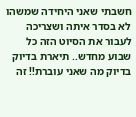חשבתי שאני היחידה שמשהו לא בסדר איתה ושצריכה לעבור את הסיוט הזה כל שבוע מחדש.. תיארת בדיוק בדיוק מה שאני עוברת!! זה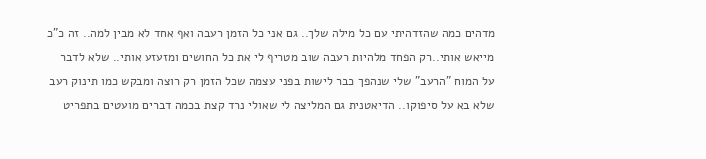מדהים כמה שהזדהיתי עם כל מילה שלך.. גם אני כל הזמן רעבה ואף אחד לא מבין למה.. זה כ"כ מייאש אותי..רק הפחד מלהיות רעבה שוב מטריף לי את כל החושים ומזעזע אותי.. שלא לדבר על המוח "הרעב" שלי שנהפך כבר לישות בפני עצמה שכל הזמן רק רוצה ומבקש כמו תינוק רעב שלא בא על סיפוקו.. הדיאטנית גם המליצה לי שאולי נרד קצת בכמה דברים מועטים בתפריט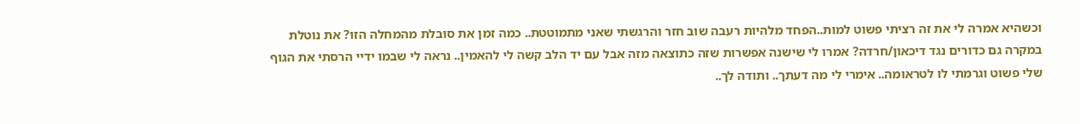וכשהיא אמרה לי את זה רציתי פשוט למות..הפחד מלהיות רעבה שוב חזר והרגשתי שאני מתמוטטת.. כמה זמן את סובלת מהמחלה הזו? את נוטלת במקרה גם כדורים נגד דיכאון/חרדה? אמרו לי שישנה אפשרות שזה כתוצאה מזה אבל עם יד הלב קשה לי להאמין.. נראה לי שבמו ידיי הרסתי את הגוף שלי פשוט וגרמתי לו לטראומה.. אימרי לי מה דעתך.. ותודה לך..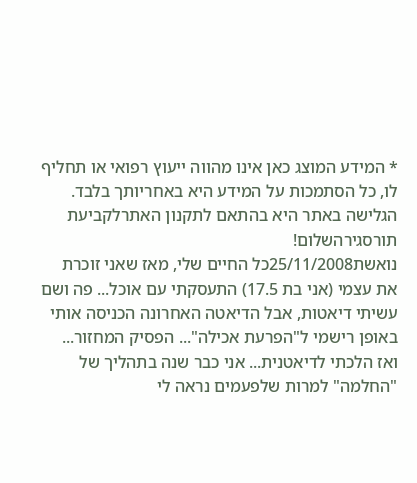* המידע המוצג כאן אינו מהווה ייעוץ רפואי או תחליף לו, כל הסתמכות על המידע היא באחריותך בלבד. הגלישה באתר היא בהתאם לתקנון האתרלקביעת תורסגירהשלום!
נואשת25/11/2008כל החיים שלי, מאז שאני זוכרת את עצמי (אני בת 17.5) התעסקתי עם אוכל... פה ושם עשיתי דיאטות, אבל הדיאטה האחרונה הכניסה אותי באופן רישמי ל"הפרעת אכילה"... הפסיק המחזור... ואז הלכתי לדיאטנית... אני כבר שנה בתהליך של "החלמה" למרות שלפעמים נראה לי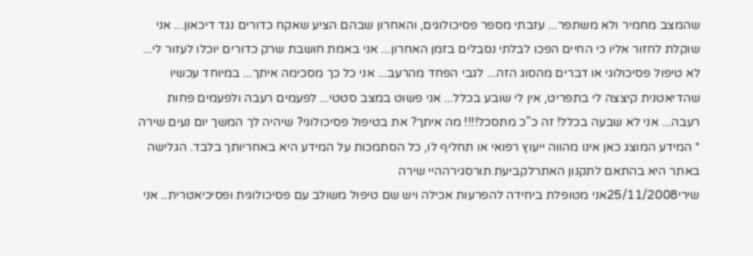שהמצב מחמיר ולא משתפר... עזבתי מספר פסיכולוגים, והאחרון שבהם הציע שאקח כדורים נגד דיכאון... אני שוקלת לחזור אליו כי החיים הפכו לבלתי נסבלים בזמן האחרון... אני באמת חושבת שרק כדורים יוכלו לעזור לי... לא טיפול פסיכולוגי או דברים מהסוג הזה... לגבי הפחד מהרעב... אני כל כך מסכימה איתך... במיוחד עכשיו שהדיאטנית קיצצה לי בתפריט, אין לי שובע בכלל... אני פשוט במצב סטטי... לפעמים רעבה ולפעמים פחות רעבה... אני לא שבעה בכלל! זה כ"כ מתסכל!!!! מה איתך? את בטיפול פסיכולוגי? שיהיה לך המשך יום נעים שירה
* המידע המוצג כאן אינו מהווה ייעוץ רפואי או תחליף לו, כל הסתמכות על המידע היא באחריותך בלבד. הגלישה באתר היא בהתאם לתקנון האתרלקביעת תורסגירההיי שירה
שירי25/11/2008אני מטופלת ביחידה להפרעות אכילה ויש שם טיפול משולב עם פסיכולוגית ופסיכיאטרית.. אני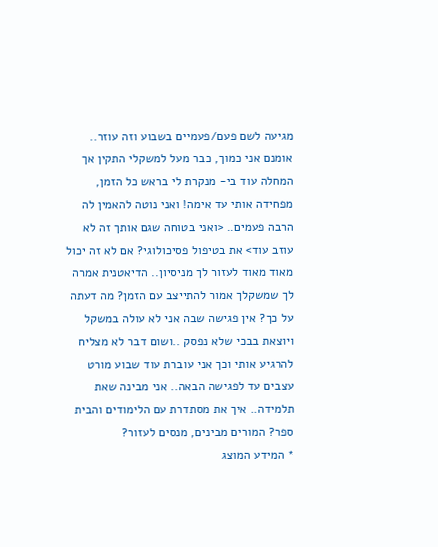מגיעה לשם פעם/פעמיים בשבוע וזה עוזר.. אומנם אני כמוך, כבר מעל למשקלי התקין אך המחלה עוד בי- מנקרת לי בראש כל הזמן, מפחידה אותי עד אימה! ואני נוטה להאמין לה הרבה פעמים.. <ואני בטוחה שגם אותך זה לא עוזב עוד> את בטיפול פסיכולוגי? אם לא זה יכול מאוד מאוד לעזור לך מניסיון.. הדיאטנית אמרה לך שמשקלך אמור להתייצב עם הזמן? מה דעתה על כך? אין פגישה שבה אני לא עולה במשקל ויוצאת בבכי שלא נפסק ..ושום דבר לא מצליח להרגיע אותי וכך אני עוברת עוד שבוע מורט עצבים עד לפגישה הבאה.. אני מבינה שאת תלמידה.. איך את מסתדרת עם הלימודים והבית ספר? המורים מבינים, מנסים לעזור?
* המידע המוצג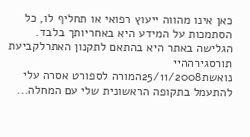כאן אינו מהווה ייעוץ רפואי או תחליף לו, כל הסתמכות על המידע היא באחריותך בלבד. הגלישה באתר היא בהתאם לתקנון האתרלקביעת תורסגירההיי
נואשת25/11/2008המורה לספורט אסרה עלי להתעמל בתקופה הראשונית שלי עם המחלה...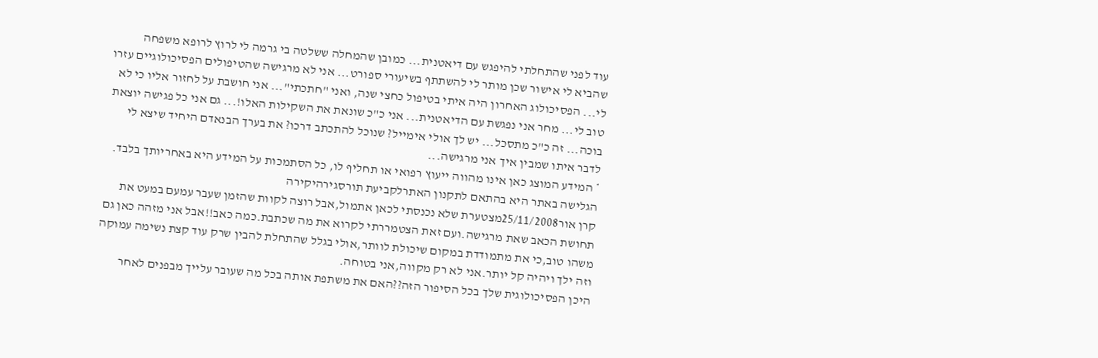עוד לפני שהתחלתי להיפגש עם דיאטנית... כמובן שהמחלה ששלטה בי גרמה לי לרוץ לרופא משפחה שהביא לי אישור שכן מותר לי להשתתף בשיעורי ספורט... אני לא מרגישה שהטיפולים הפסיכולוגיים עזרו לי... הפסיכולוג האחרון היה איתי בטיפול כחצי שנה, ואני "חתכתי"... אני חושבת על לחזור אליו כי לא טוב לי... מחר אני נפגשת עם הדיאטנית... אני כ"כ שונאת את השקילות האלו!... גם אני כל פגישה יוצאת בוכה... זה כ"כ מתסכל... יש לך אולי אימייל? שנוכל להתכתב דרכו? את בערך הבנאדם היחיד שיצא לי לדבר איתו שמבין איך אני מרגישה...
* המידע המוצג כאן אינו מהווה ייעוץ רפואי או תחליף לו, כל הסתמכות על המידע היא באחריותך בלבד. הגלישה באתר היא בהתאם לתקנון האתרלקביעת תורסגירהיקירה
קרן אור25/11/2008מצטערת שלא נכנסתי לכאן אתמול,אבל רוצה לקוות שהזמן שעבר עמעם במעט את תחושת הכאב שאת מרגישה.ועם זאת הצטמררתי לקרוא את מה שכתבת.כמה כאב!!אבל אני מזהה כאן גם משהו טוב,כי את מתמודדת במקום שיכולת לוותר,אולי בגלל שהתחלת להבין שרק עוד קצת נשימה עמוקה וזה ילך ויהיה קל יותר.אני לא רק מקווה,אני בטוחה.
היכן הפסיכולוגית שלך בכל הסיפור הזה??האם את משתפת אותה בכל מה שעובר עלייך מבפנים לאחר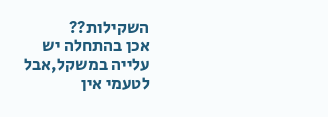השקילות??
אכן בהתחלה יש עלייה במשקל,אבל לטעמי אין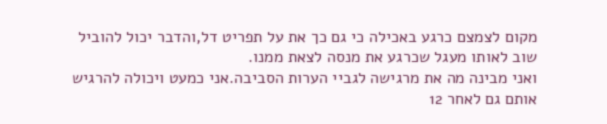מקום לצמצם כרגע באכילה כי גם כך את על תפריט דל,והדבר יכול להוביל שוב לאותו מעגל שכרגע את מנסה לצאת ממנו.
ואני מבינה מה את מרגישה לגביי הערות הסביבה.אני כמעט ויכולה להרגיש אותם גם לאחר 12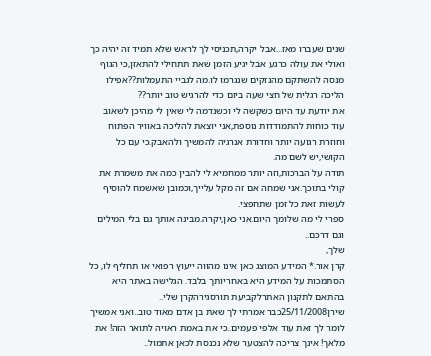שנים שעברו מאז...אבל יקרה,תכניסי לך לראש שלא תמיד זה יהיה כך ואולי את עולה כרגע אבל יגיע הזמן שאת תתחילי להתאזן,כי הגוף מנסה להשתקם מהנזקים שנגרמו לו.מה לגביי התעמלות??אפילו הליכה רגלית של חצי שעה ביום כדי להרגיש טוב יותר??
את יודעת עד היום כשקשה לי וכשנדמה לי שאין לי מהיכן לשאוב עוד כוחות להתמודדות נוספת,אני יוצאת להליכה באוויר הפתוח וחוזרת רגועה יותר וחדורת אנרגיה להמשיך ולהאבק.כי עם כל הקושי,יש לשם מה.
תודה על הברכות,וזה יותר ממחמיא לי להבין כמה את משמרת את קולי בתוכך.אני שמחה אם זה מקל עלייך,וכמובן שאשמח להוסיף לעשות זאת כל זמן שתחפצי.
ספרי לי מה שלומך היום.אני כאן,יקרה.מבינה אותך גם בלי המילים וגם דרכם..
שלך,
קרן אור.* המידע המוצג כאן אינו מהווה ייעוץ רפואי או תחליף לו, כל הסתמכות על המידע היא באחריותך בלבד. הגלישה באתר היא בהתאם לתקנון האתרלקביעת תורסגירהקרן שלי..
שירן25/11/2008כבר אמרתי לך שאת בן אדם מאוד טוב..ואני אמשיך לומר לך זאת עוד אלפי פעמים..כי את באמת ראויה לתואר הזה! את מלאך! אינך צריכה להצטער שלא נכנסת לכאן אתמול..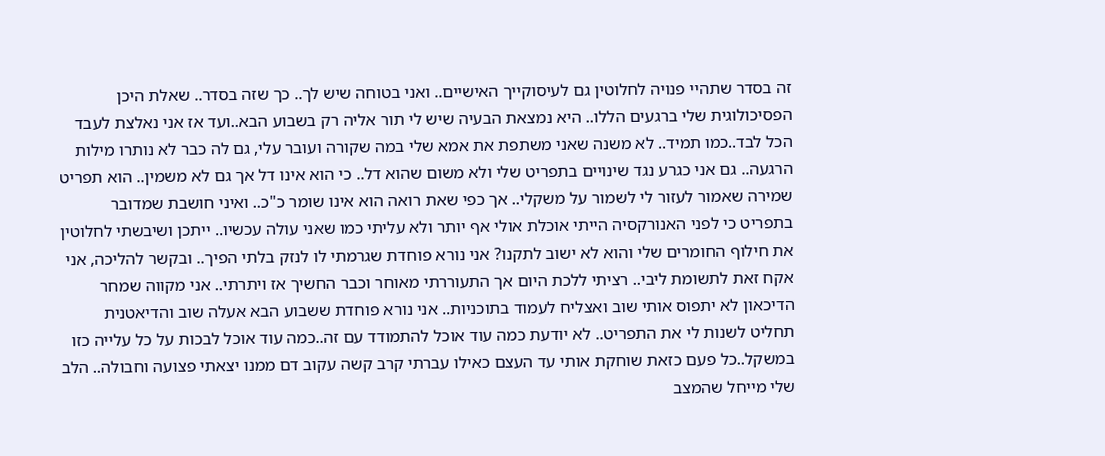זה בסדר שתהיי פנויה לחלוטין גם לעיסוקייך האישיים.. ואני בטוחה שיש לך.. כך שזה בסדר.. שאלת היכן הפסיכולוגית שלי ברגעים הללו.. היא נמצאת הבעיה שיש לי תור אליה רק בשבוע הבא..ועד אז אני נאלצת לעבד הכל לבד..כמו תמיד.. לא משנה שאני משתפת את אמא שלי במה שקורה ועובר עלי, גם לה כבר לא נותרו מילות הרגעה.. גם אני כגרע נגד שינויים בתפריט שלי ולא משום שהוא דל.. כי הוא אינו דל אך גם לא משמין.. הוא תפריט שמירה שאמור לעזור לי לשמור על משקלי.. אך כפי שאת רואה הוא אינו שומר כ"כ.. ואיני חושבת שמדובר בתפריט כי לפני האנורקסיה הייתי אוכלת אולי אף יותר ולא עליתי כמו שאני עולה עכשיו.. ייתכן ושיבשתי לחלוטין את חילוף החומרים שלי והוא לא ישוב לתקנו? אני נורא פוחדת שגרמתי לו לנזק בלתי הפיך.. ובקשר להליכה, אני אקח זאת לתשומת ליבי.. רציתי ללכת היום אך התעוררתי מאוחר וכבר החשיך אז ויתרתי.. אני מקווה שמחר הדיכאון לא יתפוס אותי שוב ואצליח לעמוד בתוכניות.. אני נורא פוחדת ששבוע הבא אעלה שוב והדיאטנית תחליט לשנות לי את התפריט.. לא יודעת כמה עוד אוכל להתמודד עם זה..כמה עוד אוכל לבכות על כל עלייה כזו במשקל..כל פעם כזאת שוחקת אותי עד העצם כאילו עברתי קרב קשה עקוב דם ממנו יצאתי פצועה וחבולה.. הלב שלי מייחל שהמצב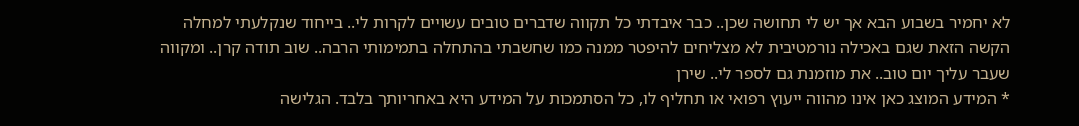לא יחמיר בשבוע הבא אך יש לי תחושה שכן.. כבר איבדתי כל תקווה שדברים טובים עשויים לקרות לי.. בייחוד שנקלעתי למחלה הקשה הזאת שגם באכילה נורמטיבית לא מצליחים להיפטר ממנה כמו שחשבתי בהתחלה בתמימותי הרבה.. שוב תודה קרן.. ומקווה שעבר עליך יום טוב.. את מוזמנת גם לספר לי.. שירן
* המידע המוצג כאן אינו מהווה ייעוץ רפואי או תחליף לו, כל הסתמכות על המידע היא באחריותך בלבד. הגלישה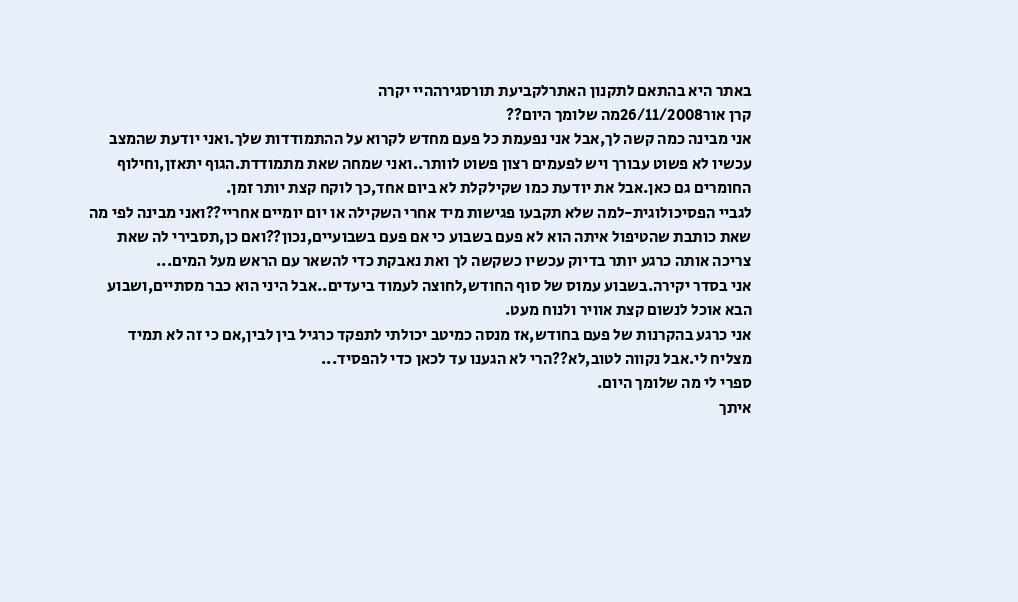באתר היא בהתאם לתקנון האתרלקביעת תורסגירההיי יקרה
קרן אור26/11/2008מה שלומך היום??
אני מבינה כמה קשה לך,אבל אני נפעמת כל פעם מחדש לקרוא על ההתמודדות שלך.ואני יודעת שהמצב עכשיו לא פשוט עבורך ויש לפעמים רצון פשוט לוותר..ואני שמחה שאת מתמודדת.הגוף יתאזן,וחילוף החומרים גם כאן.אבל את יודעת כמו שקילקלת לא ביום אחד,כך לוקח קצת יותר זמן.
לגביי הפסיכולוגית-למה שלא תקבעו פגישות מיד אחרי השקילה או יום יומיים אחריי??ואני מבינה לפי מה שאת כותבת שהטיפול איתה הוא לא פעם בשבוע כי אם פעם בשבועיים,נכון??ואם כן,תסבירי לה שאת צריכה אותה כרגע יותר בדיוק עכשיו כשקשה לך ואת נאבקת כדי להשאר עם הראש מעל המים...
אני בסדר יקירה.בשבוע עמוס של סוף החודש,לחוצה לעמוד ביעדים..אבל היני הוא כבר מסתיים,ושבוע הבא אוכל לנשום קצת אוויר ולנוח מעט.
אני כרגע בהקרנות של פעם בחודש,אז מנסה כמיטב יכולתי לתפקד כרגיל בין לבין,אם כי זה לא תמיד מצליח לי.אבל נקווה לטוב,לא??הרי לא הגענו עד לכאן כדי להפסיד...
ספרי לי מה שלומך היום.
איתך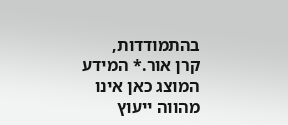בהתמודדות,
קרן אור.* המידע המוצג כאן אינו מהווה ייעוץ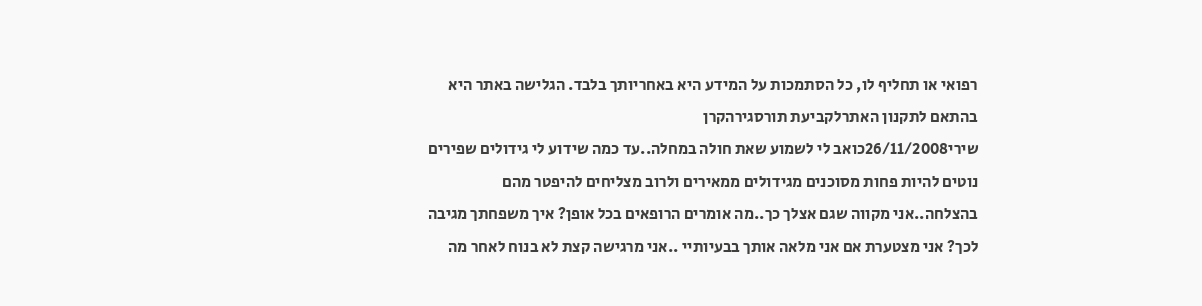רפואי או תחליף לו, כל הסתמכות על המידע היא באחריותך בלבד. הגלישה באתר היא בהתאם לתקנון האתרלקביעת תורסגירהקרן
שירי26/11/2008כואב לי לשמוע שאת חולה במחלה..עד כמה שידוע לי גידולים שפירים נוטים להיות פחות מסוכנים מגידולים ממאירים ולרוב מצליחים להיפטר מהם בהצלחה..אני מקווה שגם אצלך כך..מה אומרים הרופאים בכל אופן? איך משפחתך מגיבה לכך? אני מצטערת אם אני מלאה אותך בבעיותיי ..אני מרגישה קצת לא בנוח לאחר מה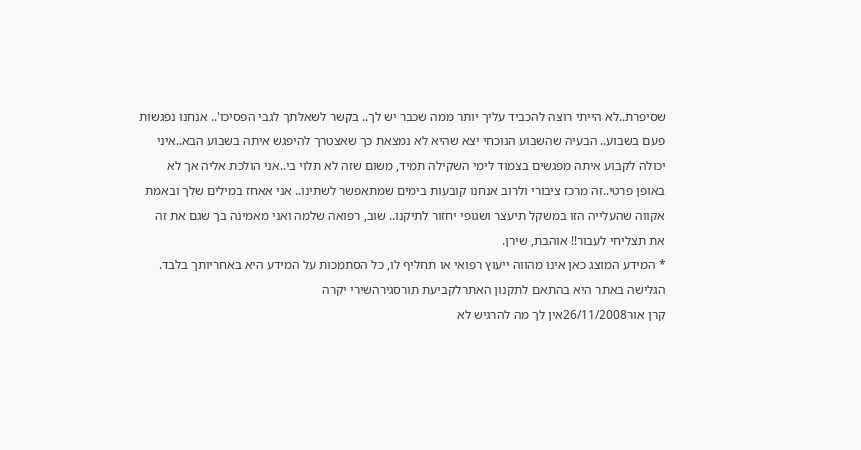שסיפרת..לא הייתי רוצה להכביד עליך יותר ממה שכבר יש לך.. בקשר לשאלתך לגבי הפסיכו'.. אנחנו נפגשות פעם בשבוע.. הבעיה שהשבוע הנוכחי יצא שהיא לא נמצאת כך שאצטרך להיפגש איתה בשבוע הבא..איני יכולה לקבוע איתה מפגשים בצמוד לימי השקילה תמיד, משום שזה לא תלוי בי..אני הולכת אליה אך לא באופן פרטי..זה מרכז ציבורי ולרוב אנחנו קובעות בימים שמתאפשר לשתינו.. אני אאחז במילים שלך ובאמת אקווה שהעלייה הזו במשקל תיעצר ושגופי יחזור לתיקנו.. שוב, רפואה שלמה ואני מאמינה בך שגם את זה את תצליחי לעבור!! אוהבת, שירן.
* המידע המוצג כאן אינו מהווה ייעוץ רפואי או תחליף לו, כל הסתמכות על המידע היא באחריותך בלבד. הגלישה באתר היא בהתאם לתקנון האתרלקביעת תורסגירהשירי יקרה
קרן אור26/11/2008אין לך מה להרגיש לא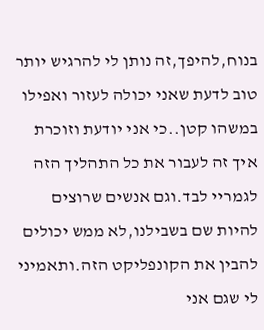בנוח,להיפך,זה נותן לי להרגיש יותר טוב לדעת שאני יכולה לעזור ואפילו במשהו קטן..כי אני יודעת וזוכרת איך זה לעבור את כל התהליך הזה לגמריי לבד.וגם אנשים שרוצים להיות שם בשבילנו,לא ממש יכולים להבין את הקונפליקט הזה.ותאמיני לי שגם אני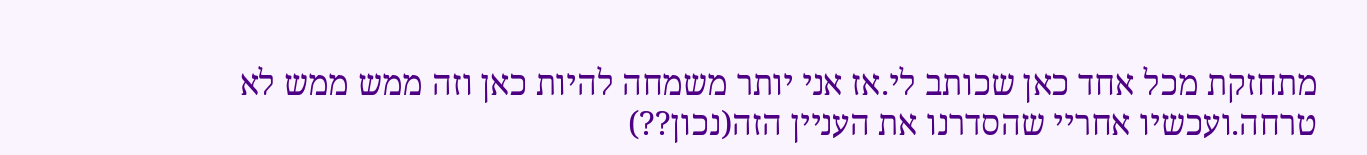מתחזקת מכל אחד כאן שכותב לי.אז אני יותר משמחה להיות כאן וזה ממש ממש לא טרחה.ועכשיו אחריי שהסדרנו את העניין הזה(נכון??)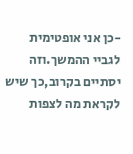-כן אני אופטימית לגביי ההמשך.וזה יסתיים בקרוב,כך שיש לקראת מה לצפות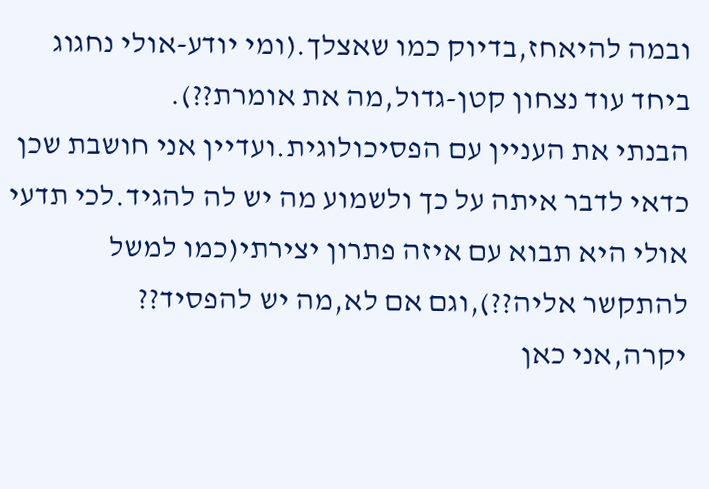ובמה להיאחז,בדיוק כמו שאצלך.(ומי יודע-אולי נחגוג ביחד עוד נצחון קטן-גדול,מה את אומרת??).
הבנתי את העניין עם הפסיכולוגית.ועדיין אני חושבת שכן כדאי לדבר איתה על כך ולשמוע מה יש לה להגיד.לכי תדעי אולי היא תבוא עם איזה פתרון יצירתי(כמו למשל להתקשר אליה??),וגם אם לא,מה יש להפסיד??
יקרה,אני כאן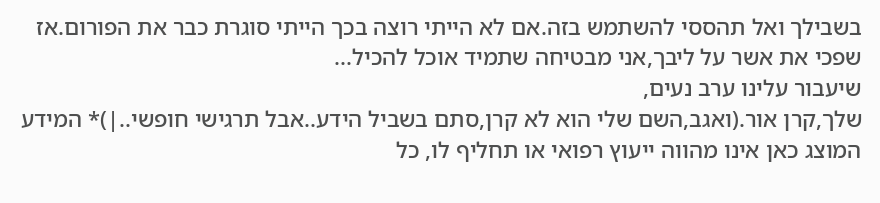בשבילך ואל תהססי להשתמש בזה.אם לא הייתי רוצה בכך הייתי סוגרת כבר את הפורום.אז שפכי את אשר על ליבך,אני מבטיחה שתמיד אוכל להכיל...
שיעבור עלינו ערב נעים,
שלך,קרן אור.(ואגב,השם שלי הוא לא קרן,סתם בשביל הידע..אבל תרגישי חופשי..|)* המידע המוצג כאן אינו מהווה ייעוץ רפואי או תחליף לו, כל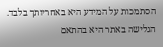הסתמכות על המידע היא באחריותך בלבד. הגלישה באתר היא בהתאם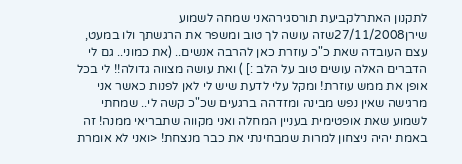לתקנון האתרלקביעת תורסגירהאני שמחה לשמוע
שירן27/11/2008שזה עושה לך טוב ומשפר את הרגשתך ולו במעט, עצם העובדה שאת כ"כ עוזרת כאן להרבה אנשים.. (את כמוני.. גם לי הדברים האלה עושים טוב על הלב :] ) ואת עושה מצווה גדולה!! לי בכל אופן את ממש עוזרת! ומקל עלי לדעת שיש לי לאן לפנות כאשר אני מרגישה שאין נפש מבינה ומזדהה ברגעים שכ"כ קשה לי.. שמחתי לשמוע שאת אופטימית בעניין המחלה ואני מקווה שתבריאי ממנה! זה באמת יהיה ניצחון למרות שמבחינתי את כבר מנצחת! <ואני לא אומרת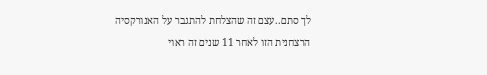לך סתם..עצם זה שהצלחת להתגבר על האנורקסיה הרצחנית הזו לאחר 11 שנים זה ראוי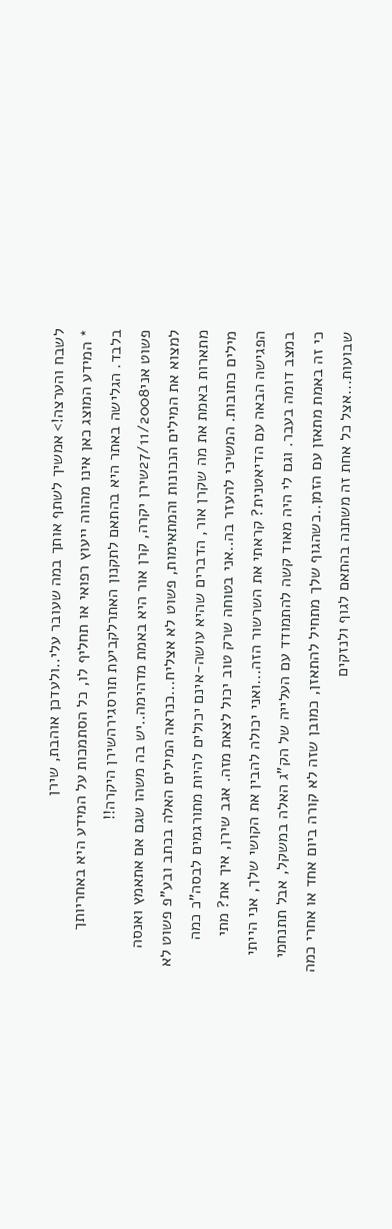לשבח והערצה!> אמשיך לשתף אותך במה שעובר עלי..ולעדכן אוהבת, שירן
* המידע המוצג כאן אינו מהווה ייעוץ רפואי או תחליף לו, כל הסתמכות על המידע היא באחריותך בלבד. הגלישה באתר היא בהתאם לתקנון האתרלקביעת תורסגירהשירן היקרה!!
פשוט אני27/11/2008שירן יקרה, קרן אור היא באמת מדהימה..יש בה משהו שגם אם אתאמץ ואנסה למצוא את המילים הנכונות והמתאימות, פשוט לא אצליח...כנראה המילים האלה בכתב ובע"פ פשוט לא מתארות באמת את מה שקרן אור, הדברים שהיא עושה-אינם יכולים להיות מתורגמים לבסה"כ כמה מילים כתובות. המשיכי להעזר בה..אני בטוחה שרק טוב יכול לצאת מזה. אגב שירן, איך את? מתי הפגישה הבאה עם הדיאטנית? קראתי את השרשור הזה...ואני יכולה להבין את הקושי שלך, אני הייתי במצב דומה בעבר. וגם לי היה מאוד קשה להתמודד עם העלייה של הק"ג האלה במשקל, אבל תתנחמי כי זה באמת מתאזן עם הזמן..כשהגוף שלך מתחיל להתאזן, כמובן שזה לא קורה ביום אחד או אחרי כמה שבועות...אצל כל אחת זה משתנה בהתאם לגוף ולנזקים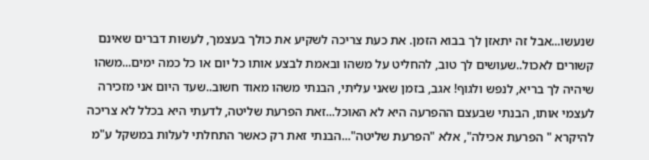שנעשו...אבל זה יתאזן לך בבוא הזמן. את כעת צריכה לשקיע את כולך בעצמך, לעשות דברים שאינם קשורים לאכול..שעושים לך טוב, להחליט על משהו ובאמת לבצע אותו כל יום או כל כמה ימים...משהו שיהיה לך בריא, לנפש ולגוף! אגב, בזמן שאני עליתי, הבנתי משהו מאוד חשוב..שעד היום אני מזכירה לעצמי אותו, הבנתי שבעצם ההפרעה היא לא האוכל...זאת הפרעת שליטה, לדעתי היא בכלל לא צריכה להיקרא " הפרעת אכילה", אלא "הפרעת שליטה"...הבנתי זאת רק כאשר התחלתי לעלות במשקל ע"מ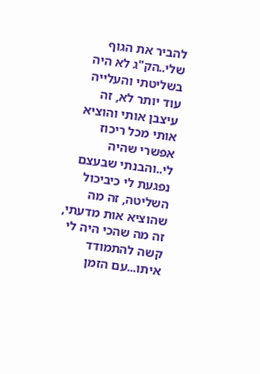להביר את הגוף שלי..הק"ג לא היה בשליטתי והעלייה עוד יותר לא, זה עיצבן אותי והוציא אותי מכל ריכוז אפשרי שהיה לי..והבנתי שבעצם נפגעת לי כיביכול השליטה, זה מה שהוציא אות מדעתי, זה מה שהכי היה לי קשה להתמודד איתו...עם הזמן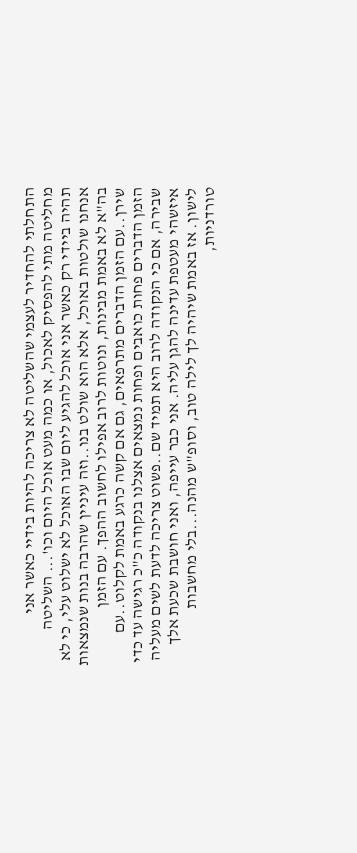התחלתי להחדיר לעצמי שהשליטה לא צריכה להיות בידיי כאשר אני מחליטה מתי להפסיק לאכול, או כמה מעט אוכל היום וכו'... השליטה תהיה ביידי רק כאשר אני אוכל להגיע ליום שבו האוכל לא ישלוט עלי, כי לא אנחנו שולטות באוכל, אלא הוא שולט בנו..וזה עיניין שהרבה בנות שנמצאות בה"א לא באמת מבינות, ונוטות לרוב אפילו לחשוב ההפך. עם הזמן שירן..עם הזמן הדברים מתרפאים, גם אם קשה כרגע באמת לקלוט..עם הזמן הדברים פחות כואבים ופחות נמצאים אצלנו בנקודה כ"כ רגישה עד כדי שבירה, אם כי הנקודה לרוב היא תמיד שם..פשוט צריכה לדעת לשים מעליה איזשהי מעטפת עדינה להגן עליה. אני כבר עייפה, ואני חושבת שכעת אלך לישון. אז באמת שיהיה לך לילה טוב, וסופ"ש מהנה...בלי מחשבות טורדניות,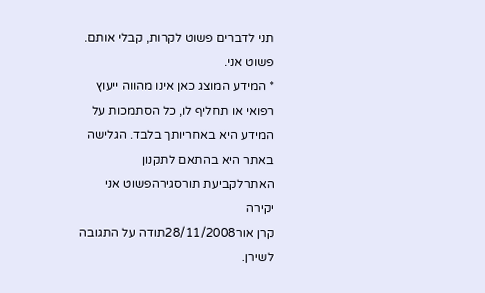תני לדברים פשוט לקרות, קבלי אותם. פשוט אני.
* המידע המוצג כאן אינו מהווה ייעוץ רפואי או תחליף לו, כל הסתמכות על המידע היא באחריותך בלבד. הגלישה באתר היא בהתאם לתקנון האתרלקביעת תורסגירהפשוט אני יקירה
קרן אור28/11/2008תודה על התגובה לשירן.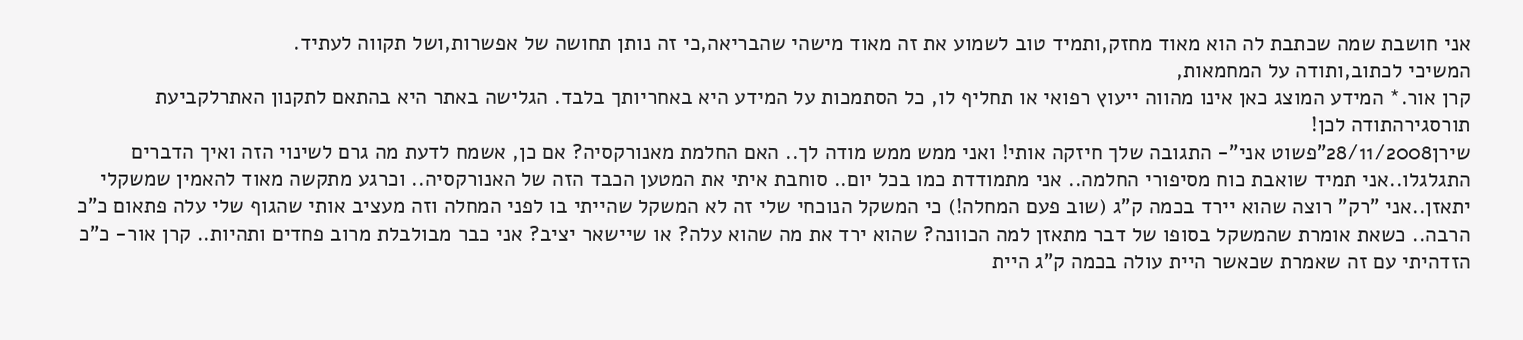אני חושבת שמה שכתבת לה הוא מאוד מחזק,ותמיד טוב לשמוע את זה מאוד מישהי שהבריאה,כי זה נותן תחושה של אפשרות,ושל תקווה לעתיד.
המשיכי לכתוב,ותודה על המחמאות,
קרן אור.* המידע המוצג כאן אינו מהווה ייעוץ רפואי או תחליף לו, כל הסתמכות על המידע היא באחריותך בלבד. הגלישה באתר היא בהתאם לתקנון האתרלקביעת תורסגירהתודה לכן!
שירן28/11/2008"פשוט אני"- התגובה שלך חיזקה אותי! ואני ממש ממש מודה לך.. האם החלמת מאנורקסיה? אם כן, אשמח לדעת מה גרם לשינוי הזה ואיך הדברים התגלגלו..אני תמיד שואבת כוח מסיפורי החלמה.. אני מתמודדת כמו בכל יום.. סוחבת איתי את המטען הכבד הזה של האנורקסיה.. וכרגע מתקשה מאוד להאמין שמשקלי יתאזן..אני "רק" רוצה שהוא יירד בכמה ק"ג (שוב פעם המחלה!) כי המשקל הנוכחי שלי זה לא המשקל שהייתי בו לפני המחלה וזה מעציב אותי שהגוף שלי עלה פתאום כ"כ הרבה.. כשאת אומרת שהמשקל בסופו של דבר מתאזן למה הכוונה? שהוא ירד את מה שהוא עלה? או שיישאר יציב? אני כבר מבולבלת מרוב פחדים ותהיות.. קרן אור- כ"כ הזדהיתי עם זה שאמרת שכאשר היית עולה בכמה ק"ג היית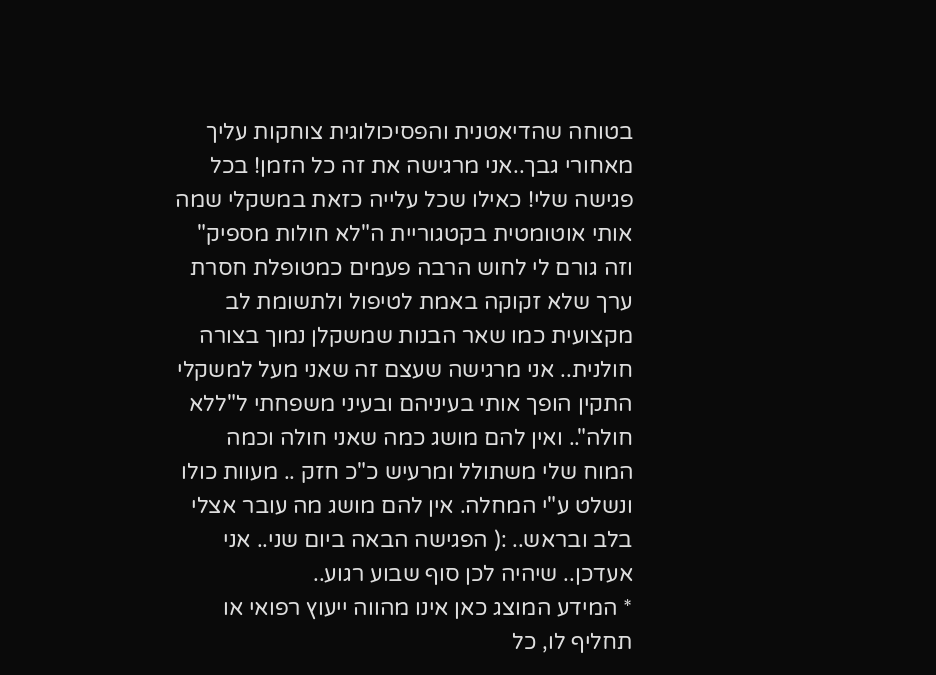בטוחה שהדיאטנית והפסיכולוגית צוחקות עליך מאחורי גבך..אני מרגישה את זה כל הזמן! בכל פגישה שלי! כאילו שכל עלייה כזאת במשקלי שמה אותי אוטומטית בקטגוריית ה"לא חולות מספיק" וזה גורם לי לחוש הרבה פעמים כמטופלת חסרת ערך שלא זקוקה באמת לטיפול ולתשומת לב מקצועית כמו שאר הבנות שמשקלן נמוך בצורה חולנית.. אני מרגישה שעצם זה שאני מעל למשקלי התקין הופך אותי בעיניהם ובעיני משפחתי ל"ללא חולה".. ואין להם מושג כמה שאני חולה וכמה המוח שלי משתולל ומרעיש כ"כ חזק .. מעוות כולו ונשלט ע"י המחלה. אין להם מושג מה עובר אצלי בלב ובראש.. :( הפגישה הבאה ביום שני.. אני אעדכן.. שיהיה לכן סוף שבוע רגוע..
* המידע המוצג כאן אינו מהווה ייעוץ רפואי או תחליף לו, כל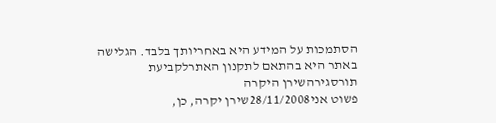הסתמכות על המידע היא באחריותך בלבד. הגלישה באתר היא בהתאם לתקנון האתרלקביעת תורסגירהשירן היקרה
פשוט אני28/11/2008שירן יקרה, כן,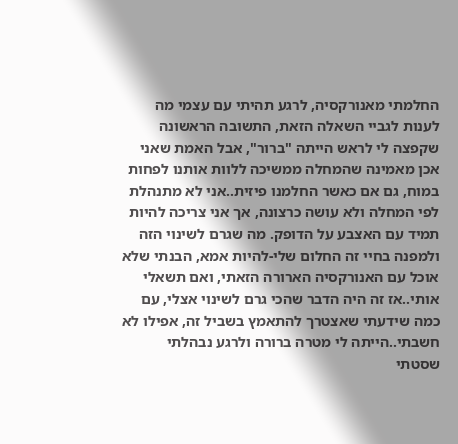החלמתי מאנורקסיה, לרגע תהיתי עם עצמי מה לענות לגביי השאלה הזאת, התשובה הראשונה שקפצה לי לראש הייתה "ברור", אבל האמת שאני אכן מאמינה שהמחלה ממשיכה ללוות אותנו לפחות במוח, גם אם כאשר החלמנו פיזית..אני לא מתנהלת לפי המחלה ולא עושה כרצונה, אך אני צריכה להיות תמיד עם האצבע על הדופק. מה שגרם לשינוי הזה ולמפנה בחיי זה החלום שלי-להיות אמא, הבנתי שלא אוכל עם האנורקסיה הארורה הזאתי, ואם תשאלי אותי..אז זה היה הדבר שהכי גרם לשינוי אצלי, עם כמה שידעתי שאצטרך להתאמץ בשביל זה, אפילו לא חשבתי..הייתה לי מטרה ברורה ולרגע נבהלתי שסטתי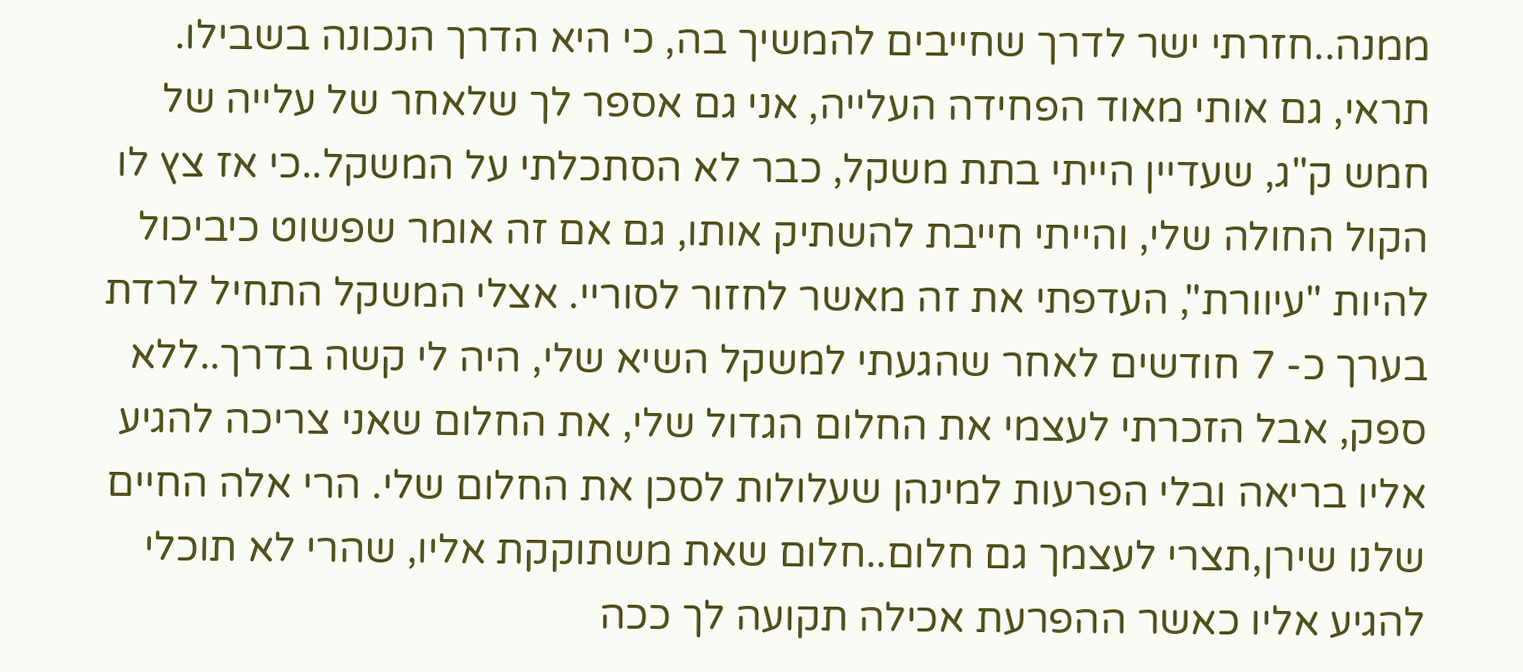ממנה..חזרתי ישר לדרך שחייבים להמשיך בה, כי היא הדרך הנכונה בשבילו. תראי, גם אותי מאוד הפחידה העלייה, אני גם אספר לך שלאחר של עלייה של חמש ק"ג, שעדיין הייתי בתת משקל, כבר לא הסתכלתי על המשקל..כי אז צץ לו הקול החולה שלי, והייתי חייבת להשתיק אותו, גם אם זה אומר שפשוט כיביכול להיות "עיוורת", העדפתי את זה מאשר לחזור לסוריי. אצלי המשקל התחיל לרדת בערך כ- 7 חודשים לאחר שהגעתי למשקל השיא שלי, היה לי קשה בדרך..ללא ספק, אבל הזכרתי לעצמי את החלום הגדול שלי, את החלום שאני צריכה להגיע אליו בריאה ובלי הפרעות למינהן שעלולות לסכן את החלום שלי. הרי אלה החיים שלנו שירן,תצרי לעצמך גם חלום..חלום שאת משתוקקת אליו, שהרי לא תוכלי להגיע אליו כאשר ההפרעת אכילה תקועה לך ככה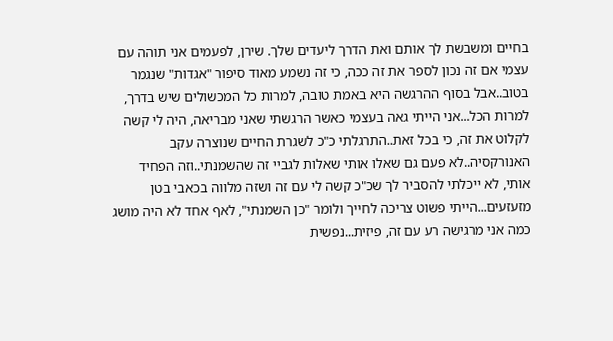בחיים ומשבשת לך אותם ואת הדרך ליעדים שלך. שירן, לפעמים אני תוהה עם עצמי אם זה נכון לספר את זה ככה, כי זה נשמע מאוד סיפור "אגדות" שנגמר בטוב..אבל בסוף ההרגשה היא באמת טובה, למרות כל המכשולים שיש בדרך, למרות הכל...אני הייתי גאה בעצמי כאשר הרגשתי שאני מבריאה, היה לי קשה לקלוט את זה, כי בכל זאת..התרגלתי כ"כ לשגרת החיים שנוצרה עקב האנורקסיה..לא פעם גם שאלו אותי שאלות לגביי זה שהשמנתי..וזה הפחיד אותי, לא ייכלתי להסביר לך שכ"כ קשה לי עם זה ושזה מלווה בכאבי בטן מזעזעים...הייתי פשוט צריכה לחייך ולומר "כן השמנתי", לאף אחד לא היה מושג כמה אני מרגישה רע עם זה, פיזית...נפשית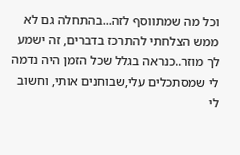וכל מה שמתווסף לזה...בהתחלה גם לא ממש הצלחתי להתרכז בדברים, זה ישמע לך מוזר..כנראה בגלל שכל הזמן היה נדמה לי שמסתכלים עלי,שבוחנים אותי, וחשוב לי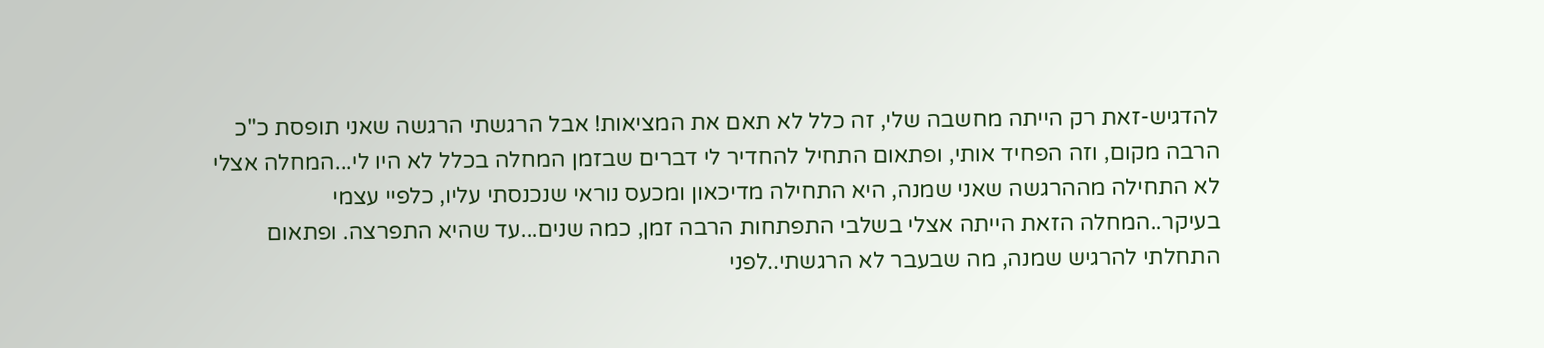להדגיש-זאת רק הייתה מחשבה שלי, זה כלל לא תאם את המציאות! אבל הרגשתי הרגשה שאני תופסת כ"כ הרבה מקום, וזה הפחיד אותי, ופתאום התחיל להחדיר לי דברים שבזמן המחלה בכלל לא היו לי...המחלה אצלי לא התחילה מההרגשה שאני שמנה, היא התחילה מדיכאון ומכעס נוראי שנכנסתי עליו, כלפיי עצמי בעיקר..המחלה הזאת הייתה אצלי בשלבי התפתחות הרבה זמן, כמה שנים...עד שהיא התפרצה. ופתאום התחלתי להרגיש שמנה, מה שבעבר לא הרגשתי..לפני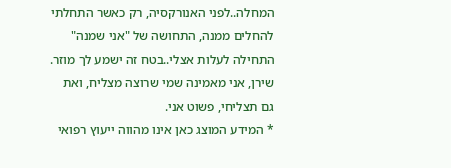המחלה..לפני האנורקסיה, רק כאשר התחלתי להחלים ממנה, התחושה של "אני שמנה" התחילה לעלות אצלי..בטח זה ישמע לך מוזר. שירן, אני מאמינה שמי שרוצה מצליח, ואת גם תצליחי, פשוט אני.
* המידע המוצג כאן אינו מהווה ייעוץ רפואי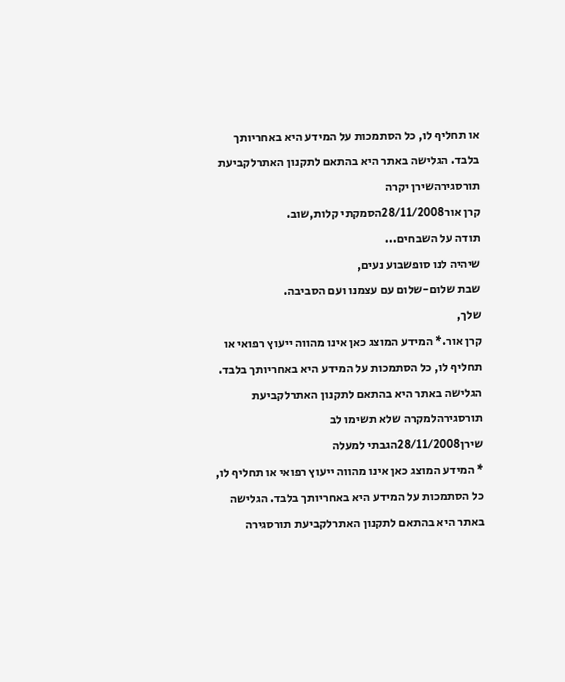או תחליף לו, כל הסתמכות על המידע היא באחריותך בלבד. הגלישה באתר היא בהתאם לתקנון האתרלקביעת תורסגירהשירן יקרה
קרן אור28/11/2008הסמקתי קלות,שוב.
תודה על השבחים...
שיהיה לנו סופשבוע נעים,
שבת שלום-שלום עם עצמנו ועם הסביבה.
שלך,
קרן אור.* המידע המוצג כאן אינו מהווה ייעוץ רפואי או תחליף לו, כל הסתמכות על המידע היא באחריותך בלבד. הגלישה באתר היא בהתאם לתקנון האתרלקביעת תורסגירהלמקרה שלא תשימו לב
שירן28/11/2008הגבתי למעלה
* המידע המוצג כאן אינו מהווה ייעוץ רפואי או תחליף לו, כל הסתמכות על המידע היא באחריותך בלבד. הגלישה באתר היא בהתאם לתקנון האתרלקביעת תורסגירה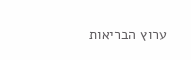ערוץ הבריאות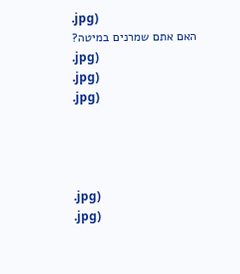.jpg)
האם אתם שמרנים במיטה?
.jpg)
.jpg)
.jpg)




.jpg)
.jpg)